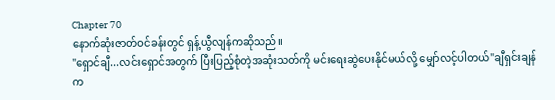Chapter 70
နောက်ဆုံးဇာတ်ဝင်ခန်းတွင် ရှန့်ယွီလျန်ကဆိုသည်။
"ရှောင်ချီ...လင်းရှောင်အတွက် ပြီးပြည့်စုံတဲ့အဆုံးသတ်ကို မင်းရေးဆွဲပေးနိုင်မယ်လို့ မျှော်လင့်ပါတယ်"ချီရှင်းချန်က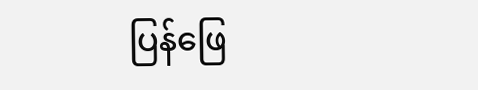ပြန်ဖြေ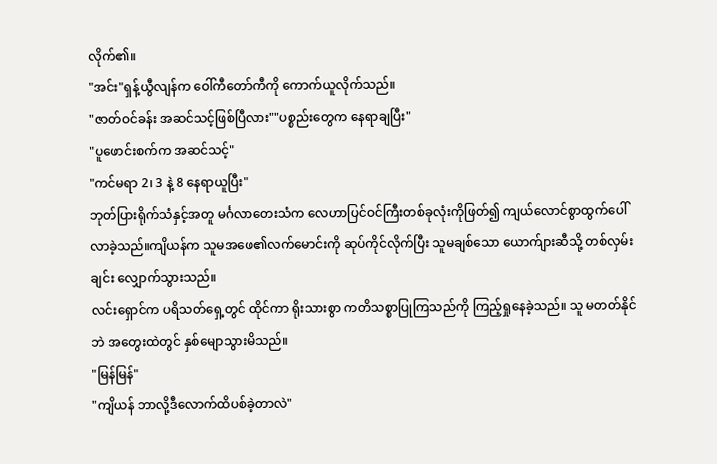လိုက်၏။
"အင်း"ရှန့်ယွီလျန်က ဝေါ်ကီတော်ကီကို ကောက်ယူလိုက်သည်။
"ဇာတ်ဝင်ခန်း အဆင်သင့်ဖြစ်ပြီလား""ပစ္စည်းတွေက နေရာချပြီး"
"ပူဖောင်းစက်က အဆင်သင့်"
"ကင်မရာ 2၊ 3 နဲ့ 8 နေရာယူပြီး"
ဘုတ်ပြားရိုက်သံနှင့်အတူ မင်္ဂလာတေးသံက လေဟာပြင်ဝင်ကြီးတစ်ခုလုံးကိုဖြတ်၍ ကျယ်လောင်စွာထွက်ပေါ်လာခဲ့သည်။ကျိယန်က သူမအဖေ၏လက်မောင်းကို ဆုပ်ကိုင်လိုက်ပြီး သူမချစ်သော ယောက်ျားဆီသို့ တစ်လှမ်းချင်း လျှောက်သွားသည်။
လင်းရှောင်က ပရိသတ်ရှေ့တွင် ထိုင်ကာ ရိုးသားစွာ ကတိသစ္စာပြုကြသည်ကို ကြည့်ရှုနေခဲ့သည်။ သူ မတတ်နိုင်ဘဲ အတွေးထဲတွင် နှစ်မျောသွားမိသည်။
"မြန်မြန်"
"ကျိယန် ဘာလို့ဒီလောက်ထိပစ်ခဲ့တာလဲ"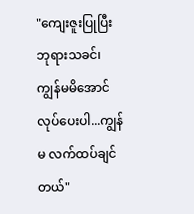"ကျေးဇူးပြုပြီး ဘုရားသခင်၊ ကျွန်မမိအောင်လုပ်ပေးပါ...ကျွန်မ လက်ထပ်ချင်တယ်"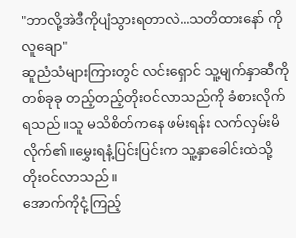"ဘာလို့အဲဒီကိုပျံသွားရတာလဲ...သတိထားနော် ကိုလူချော"
ဆူညံသံများကြားတွင် လင်းရှောင် သူ့မျက်နှာဆီကို တစ်ခုခု တည့်တည့်တိုးဝင်လာသည်ကို ခံစားလိုက်ရသည်။သူ မသိစိတ်ကနေ ဖမ်းရန်း လက်လှမ်းမိလိုက်၏။မွှေးရနံ့ပြင်းပြင်းက သူ့နှာခေါင်းထဲသို့ တိုးဝင်လာသည်။
အောက်ကိုငုံ့ကြည့်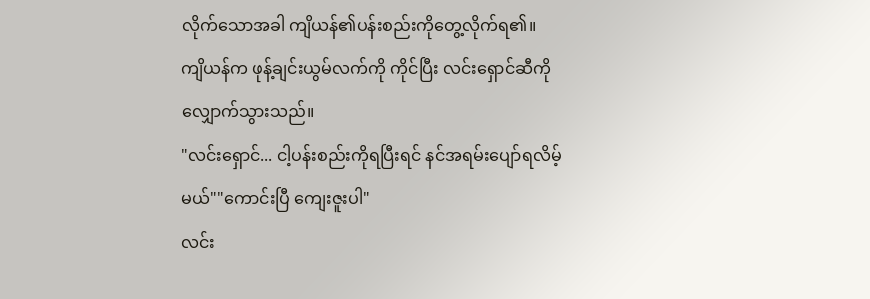လိုက်သောအခါ ကျိယန်၏ပန်းစည်းကိုတွေ့လိုက်ရ၏။
ကျိယန်က ဖုန့်ချင်းယွမ်လက်ကို ကိုင်ပြီး လင်းရှောင်ဆီကို လျှောက်သွားသည်။
"လင်းရှောင်... ငါ့ပန်းစည်းကိုရပြီးရင် နင်အရမ်းပျော်ရလိမ့်မယ်""ကောင်းပြီ ကျေးဇူးပါ"
လင်း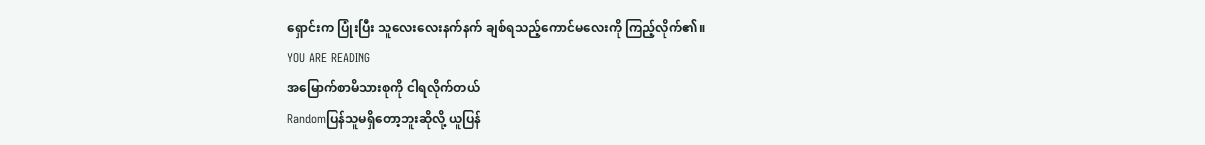ရှောင်းက ပြုံးပြီး သူလေးလေးနက်နက် ချစ်ရသည့်ကောင်မလေးကို ကြည့်လိုက်၏။
YOU ARE READING
အမြောက်စာမိသားစုကို ငါရလိုက်တယ်
Randomပြန်သူမရှိတော့ဘူးဆိုလို့ ယူပြန်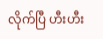လိုက်ပြီ ဟီးဟီး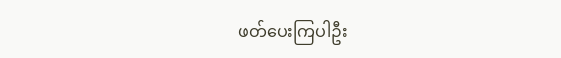ဖတ်ပေးကြပါဦး